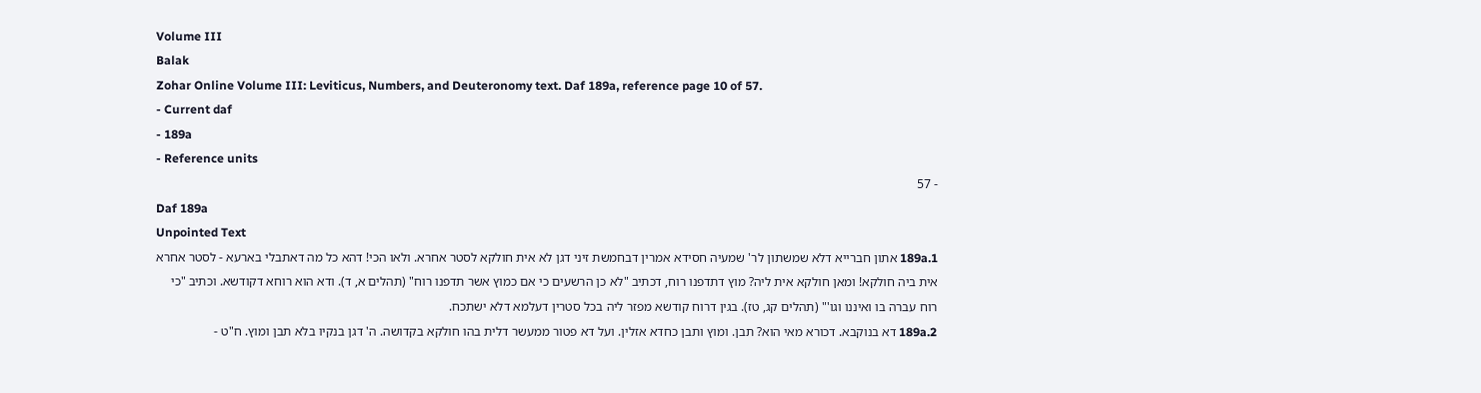Volume III
Balak
Zohar Online Volume III: Leviticus, Numbers, and Deuteronomy text. Daf 189a, reference page 10 of 57.
- Current daf
- 189a
- Reference units
- 57
Daf 189a
Unpointed Text
189a.1 אתון חברייא דלא שמשתון לר' שמעיה חסידא אמרין דבחמשת זיני דגן לא אית חולקא לסטר אחרא. ולאו הכי! דהא כל מה דאתבלי בארעא - לסטר אחרא אית ביה חולקא! ומאן חולקא אית ליה? מוץ דתדפנו רוח, דכתיב "לא כן הרשעים כי אם כמוץ אשר תדפנו רוח" (תהלים א, ד). ודא הוא רוחא דקודשא. וכתיב "כי רוח עברה בו ואיננו וגו'" (תהלים קג, טז). בגין דרוח קודשא מפזר ליה בכל סטרין דעלמא דלא ישתכח.
189a.2 דא בנוקבא. דכורא מאי הוא? תבן. ומוץ ותבן כחדא אזלין. ועל דא פטור ממעשר דלית בהו חולקא בקדושה. ה' דגן בנקיו בלא תבן ומוץ. ח"ט -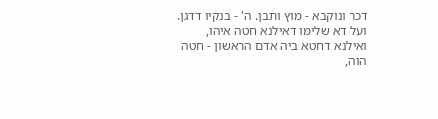דכר ונוקבא - מוץ ותבן. ה' - בנקיו דדגן. ועל דא שלימו דאילנא חטה איהו, ואילנא דחטא ביה אדם הראשון - חטה הוה,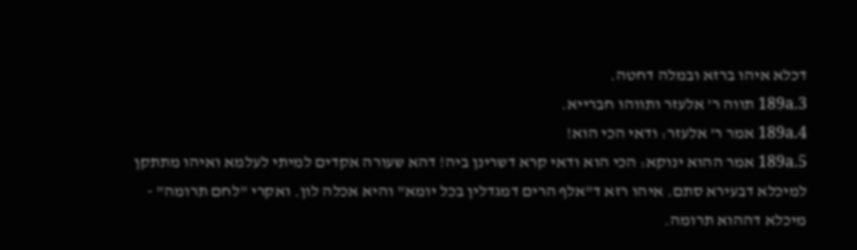דכלא איהו ברזא ובמלה דחטה.
189a.3 תווה ר' אלעזר ותווהו חברייא.
189a.4 אמר ר' אלעזר: ודאי הכי הוא!
189a.5 אמר ההוא ינוקא: הכי הוא ודאי קרא דשרינן ביה! דהא שעורה אקדים למיתי לעלמא ואיהו מתתקן למיכלא דבעירא סתם. איהו רזא ד"אלף הרים דמגדלין בכל יומא" והיא אכלה לון. ואקרי "לחם תרומה" - מיכלא דההוא תרומה.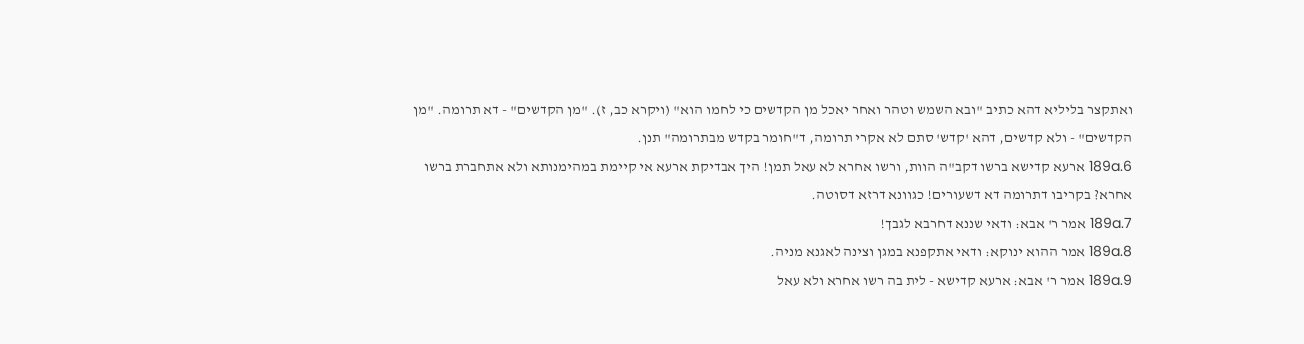ואתקצר בליליא דהא כתיב "ובא השמש וטהר ואחר יאכל מן הקדשים כי לחמו הוא" (ויקרא כב, ז). "מן הקדשים" - דא תרומה. "מן הקדשים" - ולא קדשים, דהא 'קדש' סתם לא אקרי תרומה, ד"חומר בקדש מבתרומה" תנן.
189a.6 ארעא קדישא ברשו דקב"ה הוות, ורשו אחרא לא עאל תמן! היך אבדיקת ארעא אי קיימת במהימנותא ולא אתחברת ברשו אחרא? בקריבו דתרומה דא דשעורים! כגוונא דרזא דסוטה.
189a.7 אמר ר' אבא: ודאי שננא דחרבא לגבך!
189a.8 אמר ההוא ינוקא: ודאי אתקפנא במגן וצינה לאגנא מניה.
189a.9 אמר ר' אבא: ארעא קדישא - לית בה רשו אחרא ולא עאל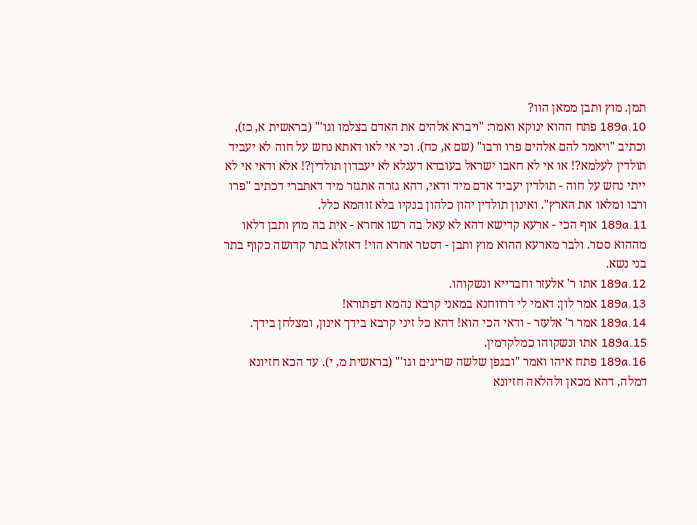תמן. מוץ ותבן ממאן הוו?
189a.10 פתח ההוא ינוקא ואמר: "ויברא אלהים את האדם בצלמו וגו'" (בראשית א, כז), וכתיב "ויאמר להם אלהים פרו ורבו" (שם א, כח). וכי אי לאו דאתא נחש על חוה לא יעביד תולדין לעלמא?! או אי לא חאבו ישראל בעובדא דעגלא לא יעבדון תולדין?! אלא ודאי אי לא ייתי נחש על חוה - תולדין יעביד אדם מיד ודאי, דהא גזרה אתגזר מיד דאתברי דכתיב "פרו ורבו ומלאו את הארץ". ואינון תולדין יהון כלהון בנקיו בלא זוהמא כלל.
189a.11 אוף הכי - ארעא קדישא דהא לא עאל בה רשו אחרא - אית בה מוץ ותבן דלאו מההוא סטר. ולבר מארעא ההוא מוץ ותבן - דסטר אחרא הוי! דאזלא בתר קדושה כקוף בתר בני נשא.
189a.12 אתו ר' אלעזר וחברייא ונשקוהו.
189a.13 אמר לון: דאמי לי דרווחנא במאני קרבא נהמא דפתורא!
189a.14 אמר ר' אלעזר - ודאי הכי הוא! דהא כל זיני קרבא בידך אינון, ומצלחן בידך.
189a.15 אתו ונשקוהו כמלקדמין.
189a.16 פתח איהו ואמר "ובגפן שלשה שריגים וגו'" (בראשית מ, י). עד הכא חזיונא דמלה, דהא מכאן ולהלאה חזיונא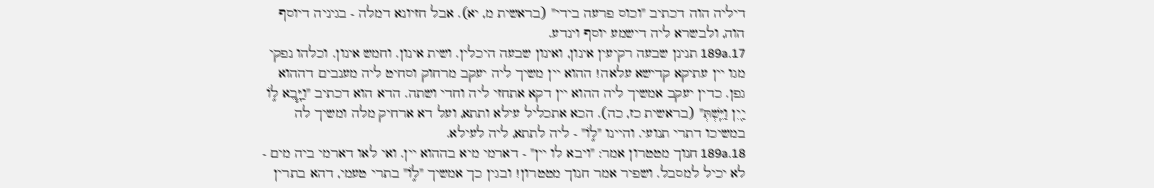דיליה הוה דכתיב "וכוס פרעה בידי" (בראשית מ, יא). אבל חזיונא דמלה - בגיניה דיוסף הוה, ולבשרא ליה דישמע יוסף וינדע.
189a.17 תנינן שבעה רקיעין אינון, ואינון שבעה היכלין. ושית אינון. וחמש אינון. וכלהו נפקי מגו יין עתיקא קדישא עלאה! ההוא יין משיך ליה יעקב מרחוק וסחיט ליה מענבים דההוא גפן. כדין יעקב אמשיך ליה ההוא יין דקא אתחזי ליה וחדי ושתה. הדא הוא דכתיב "וַיָּ֧בֵא ל֦וֹ יַ֖יִן וַיֵּֽשְׁתְּ" (בראשית כז, כה). הכא אתכליל עילא ותתא, ועל דא ארחיק מלה ומשיך לה במשיכו דתרי תנועי. והיינו "ל֦וֹ" - ליה לתתא, ליה לעילא.
189a.18 חנוך מטטרון אמר: "ויבא לו יין" - דארמי מיא בההוא יין. ואי לאו דארמי ביה מים - לא יכיל למסבל. ושפיר אמר חנוך מטטרון! ובגין כך אמשיך "ל֦וֹ" בתרי טעמי, דהא בתרין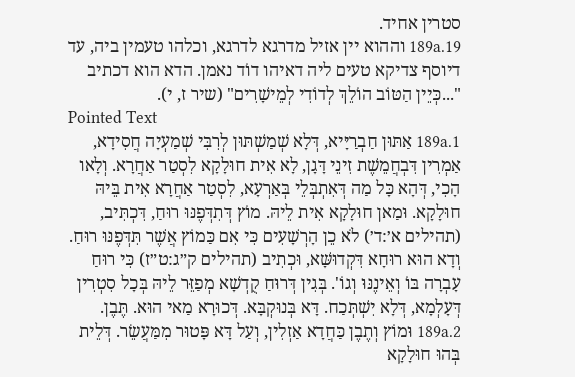סטרין אחיד.
189a.19 וההוא יין אזיל מדרגא לדרגא, וכלהו טעמין ביה, עד דיוסף צדיקא טעים ליה דאיהו דוֹד נאמן. הדא הוא דכתיב "...כְּיֵין הַטּוֹב הוֹלֵךְ לְדוֹדִי לְמֵישָׁרִים" (שיר ז, י).
Pointed Text
189a.1 אַתּוּן חַבְרַיָּיא, דְּלָא שְׁמַשְׁתּוּן לְרִבִּי שְׁמַעְיָה חֲסִידָא, אַמְרִין דִּבְחֲמֵשֶׁת זִינֵי דָּגָן, לָא אִית חוּלָקָא לִסְטַר אַחֲרָא. וְלָאו הָכִי, דְּהָא כָּל מַה דְּאִתְבְּלֵי בְּאַרְעָא, לִסְטַר אַחֲרָא אִית בֵּיהּ חוּלָקָא. וּמַאן חוּלָקָא אִית לֵיהּ. מוֹץ דְּתִדְּפֶנּוּ רוּחַ, דִּכְתִּיב, (תהילים א׳:ד׳) לֹא כֵן הָרְשָׁעִים כִּי אִם כַּמוֹץ אֲשֶׁר תִּדְּפֶנּוּ רוּחַ. וְדָא הוּא רוּחָא דִּקְדוּשָּׁא, וּכְתִיב (תהילים ק״ג:ט״ז) כִּי רוּחַ עָבְרָה בּוֹ וְאֵינֶנּוּ וְגוֹ'. בְּגִין דְּרוּחַ קֻדְשָׁא מְפַזֵּר לֵיהּ בְּכָל סִטְרִין דְּעָלְמָא, דְּלָא יִשְׁתְּכַח. דָּא בְּנוּקְבָּא. דְּכוּרָא מַאי הוּא. תֶּבֶן.
189a.2 וּמוֹץ וְתֶבֶן כַּחֲדָא אַזְלִין, וְעַל דָּא פָּטוּר מִמַּעֲשֵׂר. דְּלֵית בְּהוּ חוּלָקָא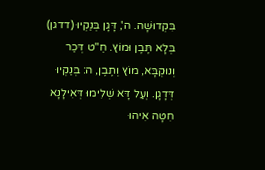בִּקְדוּשָׁה. ה', דָּגָן בְּנַקְיוּ (דדגן) בְּלָא תֶּבֶן וּמוֹץ. חֵ"ט דְּכַר וְנוּקְבָּא, מוֹץ וְתֶבֶן, ה: בְּנַקְיוּ דְּדָגָן. וְעַל דָּא שְׁלִימוּ דְּאִילָנָא חִטָּה אִיהוּ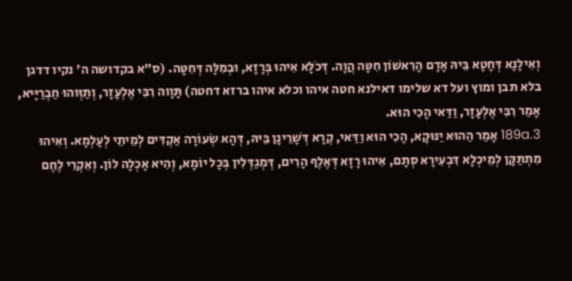וְאִילָנָא דְּחָטָא בֵּיהּ אָדָם הָרִאשׁוֹן חִטָּה הֲוָה. דְּכֹלָּא אִיהוּ בְּרָזָא, וּבְמִלָּה דְּחִטָּה. (ס"א בקדושה ה' נקיו דדגן בלא תבן ומוץ ועל דא שלימו דאילנא חטה איהו וכלא איהו ברזא דחטה) תָּוָוה רִבִּי אֶלְעָזָר, וְתַוְּוהוּ חַבְרַיָּיא, אָמַר רִבִּי אֶלְעָזָר, וַדַּאי הָכִי הוּא.
189a.3 אָמַר הַהוּא יַנּוּקָא, הָכִי הוּא וַדַּאי, קְרָא דְּשָׁרֵינָן בֵּיהּ, דְּהָא שְׂעוֹרָה אַקְדִּים לְמֵיתֵי לְעָלְמָא. וְאִיהוּ מִתְתַּקָּן לְמֵיכְלָא דִּבְעִירָא סְתָם, אִיהוּ רָזָא דְּאֶלֶף הָרִים, דְּמְגַדְּלִין בְּכָל יוֹמָא, וְהִיא אָכְלָה לוֹן. וְאִקְרֵי לֶחֶם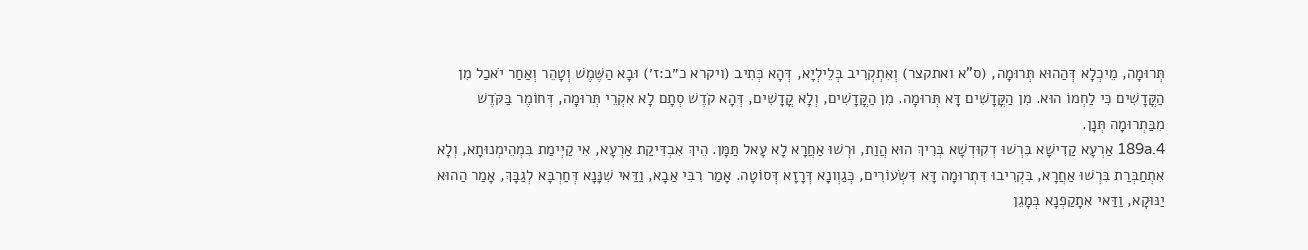תְּרוּמָה, מֵיכְלָא דְּהַהוּא תְּרוּמָה, (ס"א ואתקצר) וְאִתְקְרִיב בְּלֵילְיָא, דְּהָא כְּתִיב (ויקרא כ״ב:ז׳) וּבָא הַשֶּׁמֶשׁ וְטָהֵר וְאַחַר יֹאכַל מִן הַקֳּדָשִׁים כִּי לַחְמוֹ הוּא. מִן הַקֳּדָשִׁים דָּא תְּרוּמָה. מִן הַקֳּדָשִׁים, וְלָא קֳדָשִׁים, דְּהָא קֹדֶשׁ סְתָם לָא אִקְרֵי תְּרוּמָה, דְּחוֹמֶר בַּקֹּדֶשׁ מִבַּתְרוּמָה תְּנָן.
189a.4 אַרְעָא קַדִישָׁא בִּרְשׁוּ דְקוּדְשָׁא בְּרִיךְ הוּא הֲוַת, וּרְשׁוּ אַחֲרָא לָא עָאל תַּמָּן. הֵיךְ אִבְדִּיקַת אַרְעָא, אִי קַיְימַת בִּמְהֵימְנוּתָא, וְלָא אִתְחַבְּרַת בִּרְשׁוּ אַחֲרָא, בִּקְרִיבוּ דִּתְרוּמָה דָּא דִּשְׂעוֹרִים, כְּגַוְונָא דְּרָזָא דְּסוֹטָה. אָמַר רִבִּי אַבָא, וַדַּאי שִׁנָּנָא דְּחַרְבָּא לְגַבָּךְ, אָמַר הַהוּא יַנּוּקָא, וַדַּאי אִתָקַפְנָא בְּמָגֵן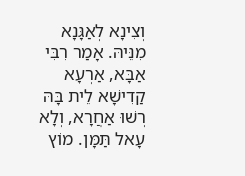וְצִינָא לְאַגָּנָא מִנֵּיהּ. אָמַר רִבִּי אַבָּא, אַרְעָא קַדִישָׁא לֵית בָּהּ רְשׁוּ אַחֲרָא, וְלָא עָאל תַּמָּן. מוֹץ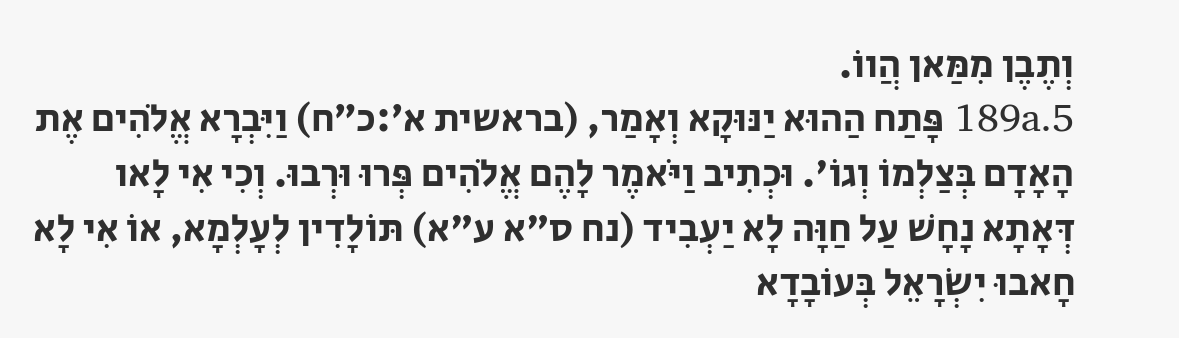וְתֶבֶן מִמַּאן הֲווֹ.
189a.5 פָּתַח הַהוּא יַנּוּקָא וְאָמַר, (בראשית א׳:כ״ח) וַיִּבְרָא אֱלֹהִים אֶת הָאָדָם בְּצַלְמוֹ וְגוֹ'. וּכְתִיב וַיֹּאמֶר לָהֶם אֱלֹהִים פְּרוּ וּרְבוּ. וְכִי אִי לָאו דְּאָתָא נָחָשׁ עַל חַוָּה לָא יַעְבִיד (נח ס"א ע"א) תּוֹלָדִין לְעָלְמָא, אוֹ אִי לָא חָאבוּ יִשְׂרָאֵל בְּעוֹבָדָא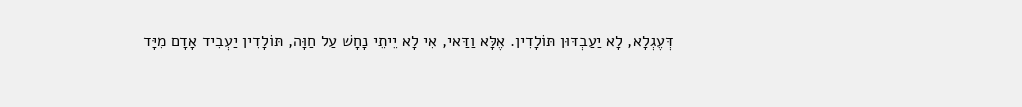דְּעֶגְלָא, לָא יַעַבְדּוּן תּוֹלָדִין. אֶלָּא וַדַּאי, אִי לָא יֵיתֵי נָחָשׁ עַל חַוָּה, תּוֹלָדִין יַעְבִיד אָדָם מִיָּד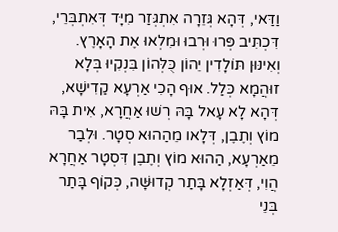וַדַּאי, דְּהָא גְּזֵרָה אִתְגְּזַר מִיָּד דְּאִתְבְּרֵי, דִּכְתִּיב פְּרוּ וּרְבוּ וּמִלְאוּ אֶת הָאָרֶץ. וְאִינּוּן תּוֹלָדִין יֵהוֹן כֻּלְּהוֹן בִּנְקִיוּ בְּלָא זוּהֲמָא כְּלַל. אוּף הָכִי אַרְעָא קַדִישָׁא, דְּהָא לָא עָאל בָּהּ רְשׁוּ אַחֲרָא, אִית בָּהּ מוֹץ וְתֶבֶן, דְּלָאו מֵהַהוּא סְטָר. וּלְבַר מֵאַרְעָא, הַהוּא מוֹץ וְתֶבֶן דִּסְטָר אַחֲרָא הֲוִי, דְּאַזְלָא בָּתַר קְדוּשָּׁה, כְּקוֹף בָּתַר בְּנֵי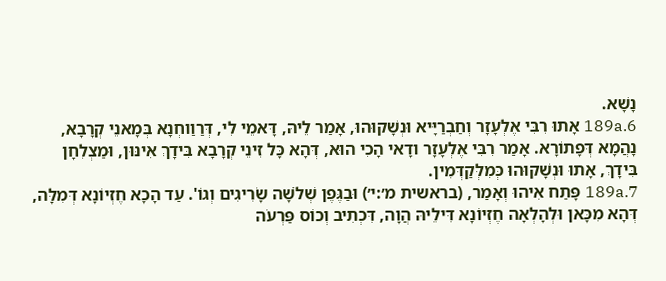נָשָׁא.
189a.6 אָתוּ רִבִּי אֶלְעָזָר וְחַבְרַיָּיא וּנְשָׁקוּהוּ, אָמַר לֵיהּ, דָּאמֵי לִי, דְּרַוַוחְנָא בְּמָאנֵי קְרָבָא, נָהֲמָא דְּפָתוֹרָא. אָמַר רִבִּי אֶלְעָזָר ודָאי הָכִי הוּא, דְּהָא כָּל זִינֵי קְרָבָא בִּידָךְ אִינּוּן, וּמַצְלִחָן בִּידָךְ, אָתוּ וּנְשָׁקוּהוּ כְּמִלְּקַדְּמִין.
189a.7 פָּתַח אִיהוּ וְאָמַר, (בראשית מ׳:י׳) וּבַגֶּפֶן שְׁלֹשָׁה שָׂרִיגִים וְגוֹ'. עַד הָכָא חֶזְיוֹנָא דְּמִלָּה, דְּהָא מִכָּאן וּלְהָלְאָה חֶזְיוֹנָא דִּילֵיהּ הֲוָה, דִּכְתִיב וְכוֹס פַּרְעֹה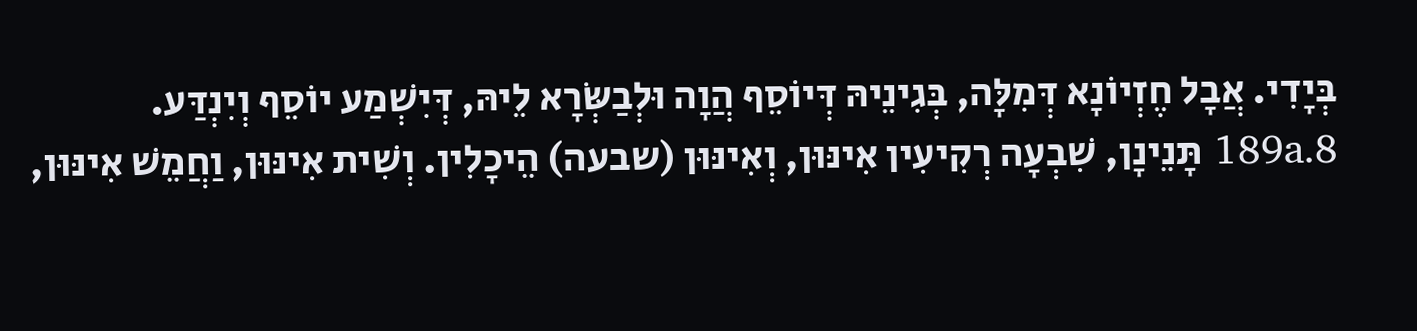בְּיָדִי. אֲבָל חֶזְיוֹנָא דְּמִלָּה, בְּגִינֵיהּ דְּיוֹסֵף הֲוָה וּלְבַשְּׂרָא לֵיהּ, דְּיִשְׁמַע יוֹסֵף וְיִנְדַּע.
189a.8 תָּנֵינָן, שִׁבְעָה רְקִיעִין אִינּוּן, וְאִינּוּן (שבעה) הֵיכָלִין. וְשִׁית אִינּוּן, וַחֲמֵשׁ אִינּוּן,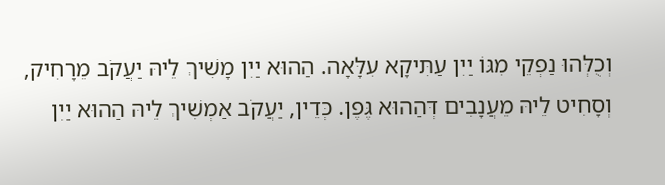וְכֻלְּהוּ נַפְקֵי מִגּוֹ יַיִן עַתִּיקָא עִלָּאָה. הַהוּא יַיִן מָשִׁיךְ לֵיהּ יַעֲקֹב מֵרָחִיק, וְסָחִיט לֵיהּ מֵעֲנָבִים דְּהַהוּא גֶּפֶן. כְּדֵין, יַעֲקֹב אַמְשִׁיךְ לֵיהּ הַהוּא יַיִן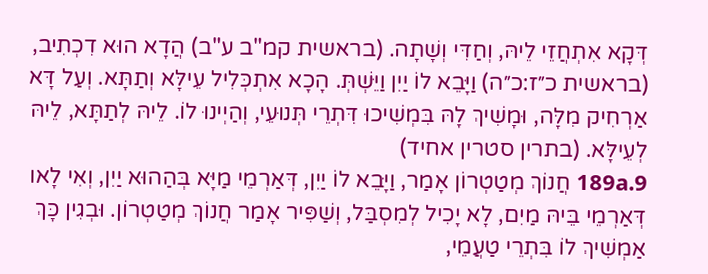דְּקָא אִתְחֲזֵי לֵיהּ, וְחַדִּי וְשָׁתָה. (בראשית קמ"ב ע"ב) הֲדָא הוּא דִכְתִיב, (בראשית כ״ז:כ״ה) וַיָּבֵא לוֹ יַיִן וַיֵּשְׁתְּ. הָכָא אִתְכְּלִיל עֵילָּא וְתַתָּא. וְעַל דָּא אַרְחִיק מִלָּה, וּמָשִׁיךְ לָהּ בִּמְשִׁיכוּ דִּתְרֵי תְּנוּעֵי, וְהַיְינוּ לוֹ. לֵיהּ לְתַתָּא, לֵיהּ לְעֵילָּא. (בתרין סטרין אחיד)
189a.9 חֲנוֹךְ מְטַטְרוֹן אָמַר, וַיָּבֵא לוֹ יַיִן, דְּאַרְמֵי מַיָּא בְּהַהוּא יַיִן, וְאִי לָאו דְּאַרְמֵי בֵּיהּ מַיִם, לָא יָכִיל לְמִסְבַּל, וְשַׁפִּיר אָמַר חֲנוֹךְ מְטַטְרוֹן. וּבְגִין כָּךְ אַמְשִׁיךְ לוֹ בִּתְרֵי טַעֲמֵי,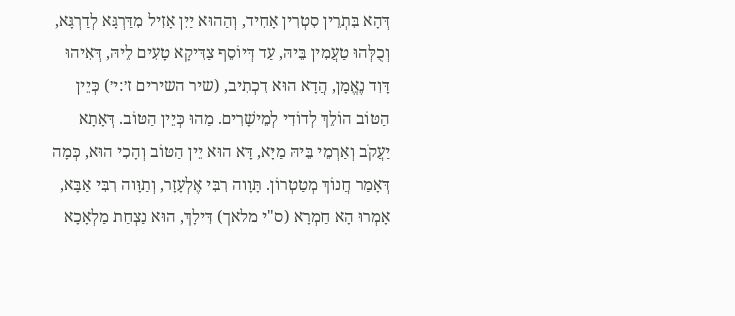דְּהָא בִּתְרֵין סִטְרִין אָחִיד, וְהַהוּא יַיִן אָזִיל מִדַּרְגָּא לְדַרְגָּא, וְכֻלְּהוּ טַעֲמִין בֵּיהּ, עַד דְּיוֹסֵף צַדִּיקָא טָעִים לֵיהּ, דְּאִיהוּ דָּוִד נֶאֱמָן, הֲדָא הוּא דִכְתִיב, (שיר השירים ז׳:י׳) כְּיֵין הַטּוֹב הוֹלֵךְ לְדוֹדִי לְמֵישָׁרִים. מַהוּ כְּיֵין הַטּוֹב. דְּאָתָא יַעֲקֹב וְאַרְמֵי בֵּיהּ מַיָּא, דָּא הוּא יֵין הַטּוֹב וְהָכִי הוּא, כְּמָה דְּאָמַר חֲנוֹךְ מְטַטְרוֹן. תָּוָוה רִבִּי אֶלְעָזָר, וְתַוָּוה רִבִּי אַבָּא, אָמְרוּ הָא חַמְרָא (ס"י מלאך) דִּילָךְ, הוּא נַצְחַת מַלְאָכָא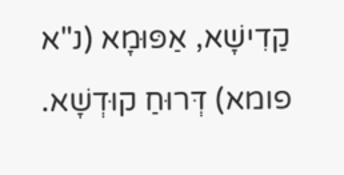קַדִישָׁא, אַפּוּמָא (נ"א פומא) דְּרוּחַ קוּדְשָׁא.